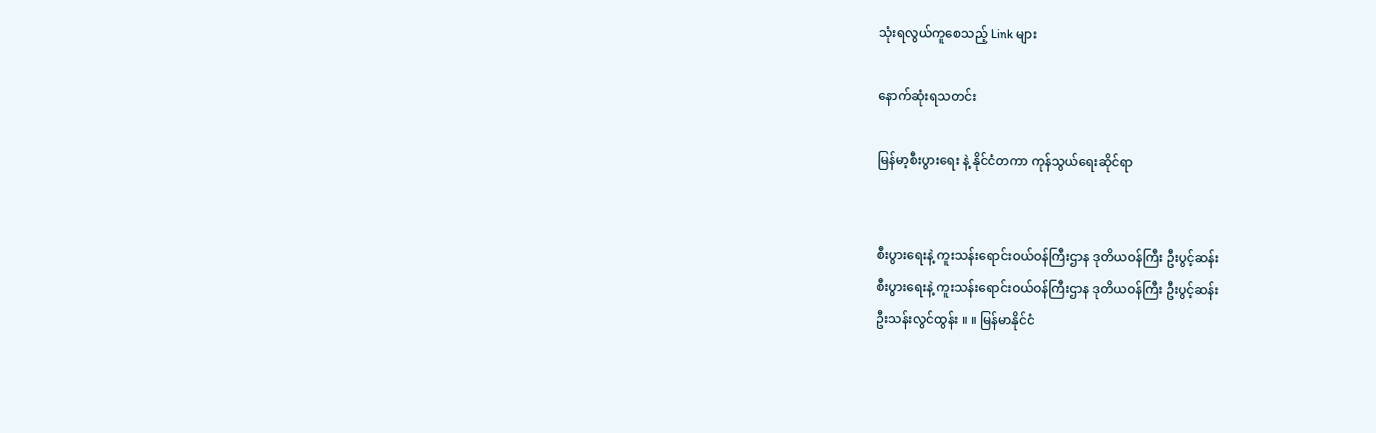သုံးရလွယ်ကူစေသည့် Link များ

နောက်ဆုံးရသတင်း

မြန်မာ့စီးပွားရေး နဲ့ နိုင်ငံတကာ ကုန်သွယ်ရေးဆိုင်ရာ


စီးပွားရေးနဲ့ ကူးသန်းရောင်းဝယ်ဝန်ကြီးဌာန ဒုတိယဝန်ကြီး ဦးပွင့်ဆန်း
စီးပွားရေးနဲ့ ကူးသန်းရောင်းဝယ်ဝန်ကြီးဌာန ဒုတိယဝန်ကြီး ဦးပွင့်ဆန်း
ဦးသန်းလွင်ထွန်း ။ ။ မြန်မာနိုင်ငံ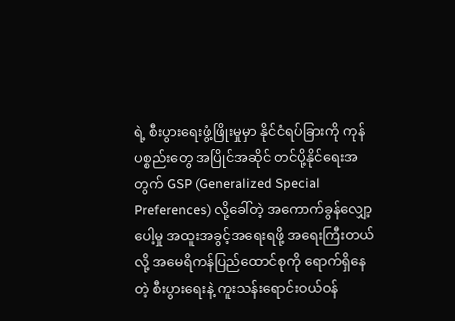ရဲ့ စီးပွားရေးဖွံ့ဖြိုးမှုမှာ နိုင်ငံရပ်ခြားကို ကုန်ပစ္စည်းတွေ အပြိုင်အဆိုင် တင်ပို့နိုင်ရေးအတွက် GSP (Generalized Special Preferences) လို့ခေါ်တဲ့ အကောက်ခွန်လျှော့ပေါ့မှု အထူးအခွင့်အရေးရဖို့ အရေးကြီးတယ်လို့ အမေရိကန်ပြည်ထောင်စုကို ရောက်ရှိနေတဲ့ စီးပွားရေးနဲ့ ကူးသန်းရောင်းဝယ်ဝန်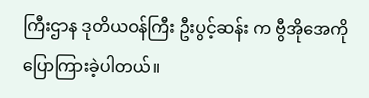ကြီးဌာန ဒုတိယဝန်ကြီး ဦးပွင့်ဆန်း က ဗွီအိုအေကို ပြောကြားခဲ့ပါတယ်။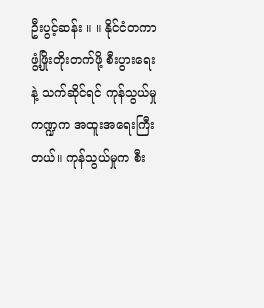ဦးပွင့်ဆန်း ။ ။ နိုင်ငံတကာ ဖွံ့ဖြိုးတိုးတက်ဖို့ စီးပွားရေးနဲ့ သက်ဆိုင်ရင် ကုန်သွယ်မှုကဏ္ဍက အထူးအရေးကြီးတယ်။ ကုန်သွယ်မှုက စီး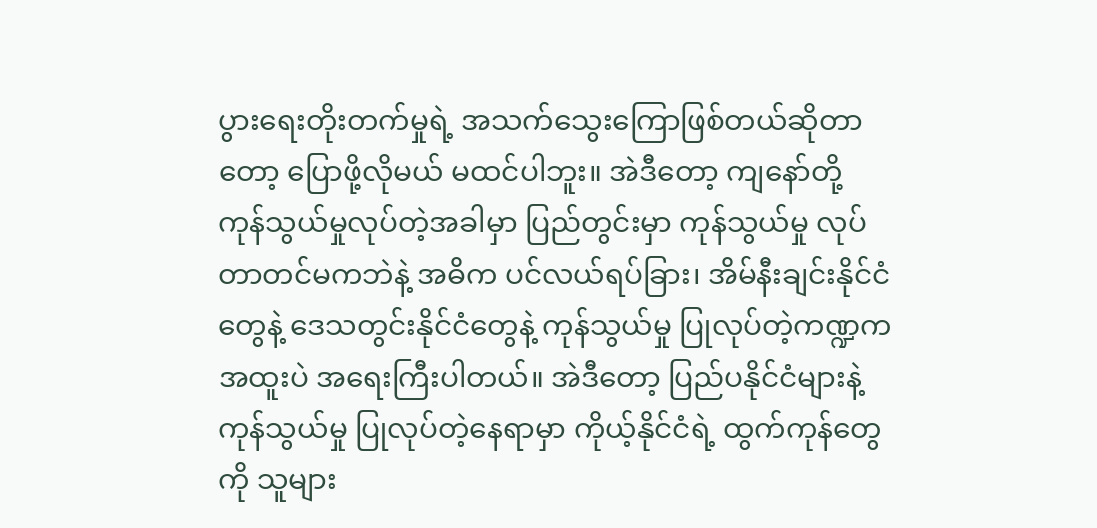ပွားရေးတိုးတက်မှုရဲ့ အသက်သွေးကြောဖြစ်တယ်ဆိုတာတော့ ပြောဖို့လိုမယ် မထင်ပါဘူး။ အဲဒီတော့ ကျနော်တို့ ကုန်သွယ်မှုလုပ်တဲ့အခါမှာ ပြည်တွင်းမှာ ကုန်သွယ်မှု လုပ်တာတင်မကဘဲနဲ့ အဓိက ပင်လယ်ရပ်ခြား၊ အိမ်နီးချင်းနိုင်ငံတွေနဲ့ ဒေသတွင်းနိုင်ငံတွေနဲ့ ကုန်သွယ်မှု ပြုလုပ်တဲ့ကဏ္ဍက အထူးပဲ အရေးကြီးပါတယ်။ အဲဒီတော့ ပြည်ပနိုင်ငံများနဲ့ ကုန်သွယ်မှု ပြုလုပ်တဲ့နေရာမှာ ကိုယ့်နိုင်ငံရဲ့ ထွက်ကုန်တွေကို သူများ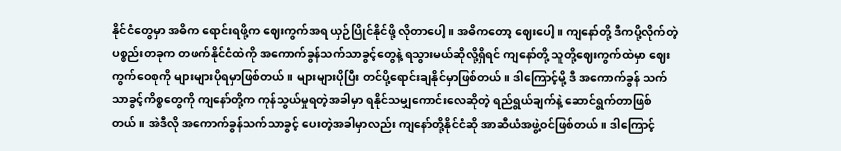နိုင်ငံတွေမှာ အဓိက ရောင်းရဖို့က ဈေးကွက်အရ ယှဉ်ပြိုင်နိုင်ဖို့ လိုတာပေါ့။ အဓိကတော့ ဈေးပေါ့။ ကျနော်တို့ ဒီကပို့လိုက်တဲ့ ပစ္စည်းတခုက တဖက်နိုင်ငံထဲကို အကောက်ခွန်သက်သာခွင့်တွေနဲ့ ရသွားမယ်ဆိုလို့ရှိရင် ကျနော်တို့ သူတို့ဈေးကွက်ထဲမှာ ဈေးကွက်ဝေစုကို များများပိုရမှာဖြစ်တယ်။ များများပိုပြီး တင်ပို့ရောင်းချနိုင်မှာဖြစ်တယ်။ ဒါကြောင့်မို့ ဒီ အကောက်ခွန် သက်သာခွင့်ကိစ္စတွေကို ကျနော်တို့က ကုန်သွယ်မှုရတဲ့အခါမှာ ရနိုင်သမျှကောင်းလေဆိုတဲ့ ရည်ရွယ်ချက်နဲ့ ဆောင်ရွက်တာဖြစ်တယ်။ အဲဒီလို အကောက်ခွန်သက်သာခွင့် ပေးတဲ့အခါမှာလည်း ကျနော်တို့နိုင်ငံဆို အာဆီယံအဖွဲ့ဝင်ဖြစ်တယ်။ ဒါကြောင့်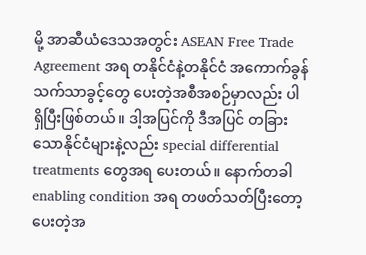မို့ အာဆီယံဒေသအတွင်း ASEAN Free Trade Agreement အရ တနိုင်ငံနဲ့တနိုင်ငံ အကောက်ခွန်သက်သာခွင့်တွေ ပေးတဲ့အစီအစဉ်မှာလည်း ပါရှိပြီးဖြစ်တယ်။ ဒါ့အပြင်ကို ဒီအပြင် တခြားသောနိုင်ငံများနဲ့လည်း special differential treatments တွေအရ ပေးတယ်။ နောက်တခါ enabling condition အရ တဖတ်သတ်ပြီးတော့ ပေးတဲ့အ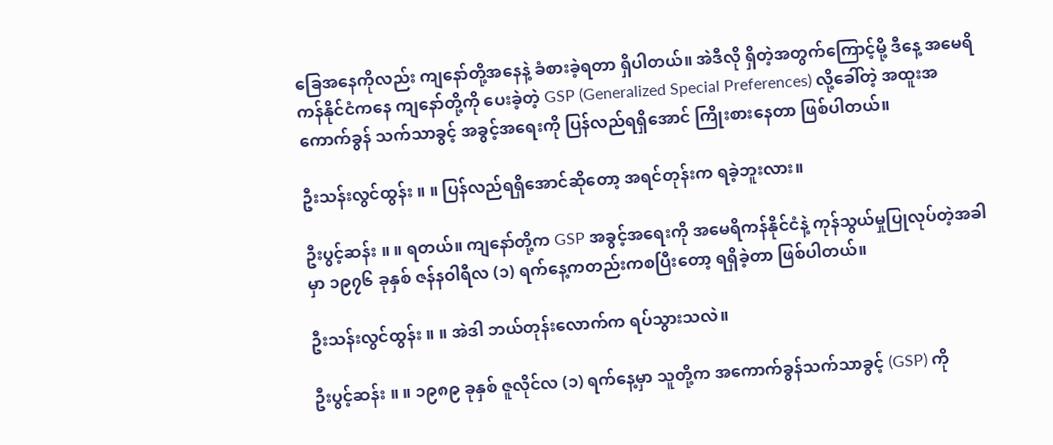ခြေအနေကိုလည်း ကျနော်တို့အနေနဲ့ ခံစားခဲ့ရတာ ရှိပါတယ်။ အဲဒီလို ရှိတဲ့အတွက်ကြောင့်မို့ ဒီနေ့ အမေရိကန်နိုင်ငံကနေ ကျနော်တို့ကို ပေးခဲ့တဲ့ GSP (Generalized Special Preferences) လို့ခေါ်တဲ့ အထူးအကောက်ခွန် သက်သာခွင့် အခွင့်အရေးကို ပြန်လည်ရရှိအောင် ကြိုးစားနေတာ ဖြစ်ပါတယ်။

ဦးသန်းလွင်ထွန်း ။ ။ ပြန်လည်ရရှိအောင်ဆိုတော့ အရင်တုန်းက ရခဲ့ဘူးလား။

ဦးပွင့်ဆန်း ။ ။ ရတယ်။ ကျနော်တို့က GSP အခွင့်အရေးကို အမေရိကန်နိုင်ငံနဲ့ ကုန်သွယ်မှုပြုလုပ်တဲ့အခါမှာ ၁၉၇၆ ခုနှစ် ဇန်နဝါရီလ (၁) ရက်နေ့ကတည်းကစပြီးတော့ ရရှိခဲ့တာ ဖြစ်ပါတယ်။

ဦးသန်းလွင်ထွန်း ။ ။ အဲဒါ ဘယ်တုန်းလောက်က ရပ်သွားသလဲ။

ဦးပွင့်ဆန်း ။ ။ ၁၉၈၉ ခုနှစ် ဇူလိုင်လ (၁) ရက်နေ့မှာ သူတို့က အကောက်ခွန်သက်သာခွင့် (GSP) ကို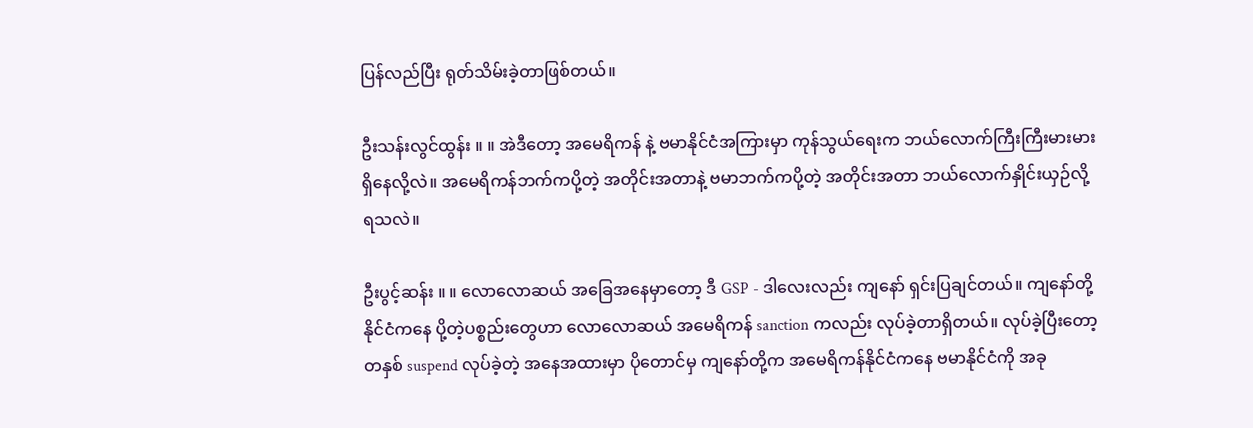ပြန်လည်ပြီး ရုတ်သိမ်းခဲ့တာဖြစ်တယ်။

ဦးသန်းလွင်ထွန်း ။ ။ အဲဒီတော့ အမေရိကန် နဲ့ ဗမာနိုင်ငံအကြားမှာ ကုန်သွယ်ရေးက ဘယ်လောက်ကြီးကြီးမားမား ရှိနေလို့လဲ။ အမေရိကန်ဘက်ကပို့တဲ့ အတိုင်းအတာနဲ့ ဗမာဘက်ကပို့တဲ့ အတိုင်းအတာ ဘယ်လောက်နှိုင်းယှဉ်လို့ ရသလဲ။

ဦးပွင့်ဆန်း ။ ။ လောလောဆယ် အခြေအနေမှာတော့ ဒီ GSP - ဒါလေးလည်း ကျနော် ရှင်းပြချင်တယ်။ ကျနော်တို့နိုင်ငံကနေ ပို့တဲ့ပစ္စည်းတွေဟာ လောလောဆယ် အမေရိကန် sanction ကလည်း လုပ်ခဲ့တာရှိတယ်။ လုပ်ခဲ့ပြီးတော့ တနှစ် suspend လုပ်ခဲ့တဲ့ အနေအထားမှာ ပိုတောင်မှ ကျနော်တို့က အမေရိကန်နိုင်ငံကနေ ဗမာနိုင်ငံကို အခု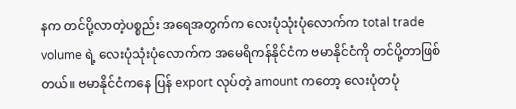နက တင်ပို့လာတဲ့ပစ္စည်း အရေအတွက်က လေးပုံသုံးပုံလောက်က total trade volume ရဲ့ လေးပုံသုံးပုံလောက်က အမေရိကန်နိုင်ငံက ဗမာနိုင်ငံကို တင်ပို့တာဖြစ်တယ်။ ဗမာနိုင်ငံကနေ ပြန် export လုပ်တဲ့ amount ကတော့ လေးပုံတပုံ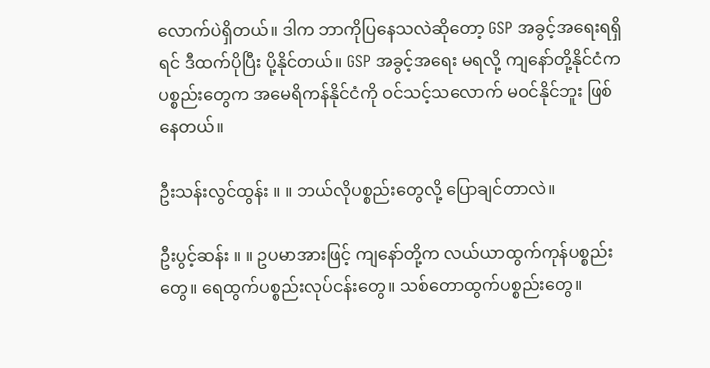လောက်ပဲရှိတယ်။ ဒါက ဘာကိုပြနေသလဲဆိုတော့ GSP အခွင့်အရေးရရှိရင် ဒီထက်ပိုပြီး ပို့နိုင်တယ်။ GSP အခွင့်အရေး မရလို့ ကျနော်တို့နိုင်ငံက ပစ္စည်းတွေက အမေရိကန်နိုင်ငံကို ဝင်သင့်သလောက် မဝင်နိုင်ဘူး ဖြစ်နေတယ်။

ဦးသန်းလွင်ထွန်း ။ ။ ဘယ်လိုပစ္စည်းတွေလို့ ပြောချင်တာလဲ။

ဦးပွင့်ဆန်း ။ ။ ဥပမာအားဖြင့် ကျနော်တို့က လယ်ယာထွက်ကုန်ပစ္စည်းတွေ။ ရေထွက်ပစ္စည်းလုပ်ငန်းတွေ။ သစ်တောထွက်ပစ္စည်းတွေ။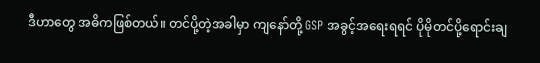ဒီဟာတွေ အဓိကဖြစ်တယ်။ တင်ပို့တဲ့အခါမှာ ကျနော်တို့ GSP အခွင့်အရေးရရင် ပိုမိုတင်ပို့ရောင်းချ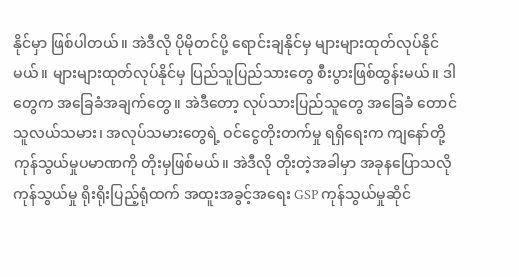နိုင်မှာ ဖြစ်ပါတယ်။ အဲဒီလို ပိုမိုတင်ပို့ ရောင်းချနိုင်မှ များများထုတ်လုပ်နိုင်မယ်။ များများထုတ်လုပ်နိုင်မှ ပြည်သူပြည်သားတွေ စီးပွားဖြစ်ထွန်းမယ်။ ဒါတွေက အခြေခံအချက်တွေ။ အဲဒီတော့ လုပ်သားပြည်သူတွေ အခြေခံ တောင်သူလယ်သမား၊ အလုပ်သမားတွေရဲ့ ဝင်ငွေတိုးတက်မှု ရရှိရေးက ကျနော်တို့ ကုန်သွယ်မှုပမာဏကို တိုးမှဖြစ်မယ်။ အဲဒီလို တိုးတဲ့အခါမှာ အခုနပြောသလို ကုန်သွယ်မှု ရိုးရိုးပြည့်ရုံထက် အထူးအခွင့်အရေး GSP ကုန်သွယ်မှုဆိုင်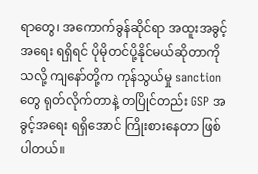ရာတွေ၊ အကောက်ခွန်ဆိုင်ရာ အထူးအခွင့်အရေး ရရှိရင် ပိုမိုတင်ပို့နိုင်မယ်ဆိုတာကိုသလို့ ကျနော်တို့က ကုန်သွယ်မှု sanction တွေ ရုတ်လိုက်တာနဲ့ တပြိုင်တည်း GSP အခွင့်အရေး ရရှိအောင် ကြိုးစားနေတာ ဖြစ်ပါတယ်။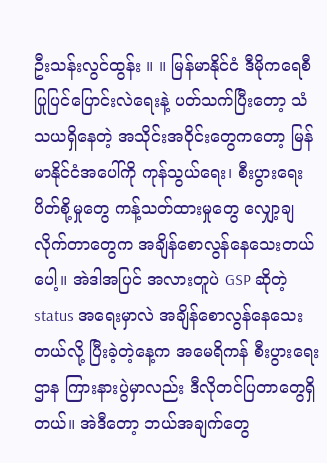ဦးသန်းလွင်ထွန်း ။ ။ မြန်မာနိုင်ငံ ဒီမိုကရေစီ ပြုပြင်ပြောင်းလဲရေးနဲ့ ပတ်သက်ပြီးတော့ သံသယရှိနေတဲ့ အသိုင်းအဝိုင်းတွေကတော့ မြန်မာနိုင်ငံအပေါ်ကို ကုန်သွယ်ရေး၊ စီးပွားရေး ပိတ်စို့မှုတွေ ကန့်သတ်ထားမှုတွေ လျှော့ချလိုက်တာတွေက အချိန်စောလွန်နေသေးတယ်ပေါ့။ အဲဒါအပြင် အလားတူပဲ GSP ဆိုတဲ့ status အရေးမှာလဲ အချိန်စောလွန်နေသေးတယ်လို့ ပြီးခဲ့တဲ့နေ့က အမေရိကန် စီးပွားရေးဌာန ကြားနားပွဲမှာလည်း ဒီလိုတင်ပြတာတွေရှိတယ်။ အဲဒီတော့ ဘယ်အချက်တွေ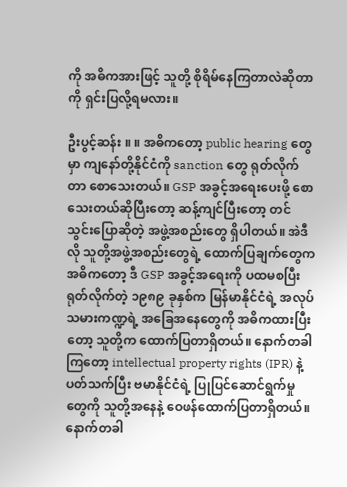ကို အဓိကအားဖြင့် သူတို့ စိုရိမ်နေကြတာလဲဆိုတာကို ရှင်းပြလို့ရမလား။

ဦးပွင့်ဆန်း ။ ။ အဓိကတော့ public hearing တွေမှာ ကျနော်တို့နိုင်ငံကို sanction တွေ ရုတ်လိုက်တာ စောသေးတယ်။ GSP အခွင့်အရေးပေးဖို့ စောသေးတယ်ဆိုပြီးတော့ ဆန့်ကျင်ပြီးတော့ တင်သွင်းပြောဆိုတဲ့ အဖွဲ့အစည်းတွေ ရှိပါတယ်။ အဲဒီလို သူတို့အဖွဲ့အစည်းတွေရဲ့ ထောက်ပြချက်တွေက အဓိကတော့ ဒီ GSP အခွင့်အရေးကို ပထမစပြီး ရုတ်လိုက်တဲ့ ၁၉၈၉ ခုနှစ်က မြန်မာနိုင်ငံရဲ့ အလုပ်သမားကဏ္ဍရဲ့ အခြေအနေတွေကို အဓိကထားပြီးတော့ သူတို့က ထောက်ပြတာရှိတယ်။ နောက်တခါကြတော့ intellectual property rights (IPR) နဲ့ ပတ်သက်ပြီး ဗမာနိုင်ငံရဲ့ ပြုပြင်ဆောင်ရွက်မှုတွေကို သူတို့အနေနဲ့ ဝေဖန်ထောက်ပြတာရှိတယ်။ နောက်တခါ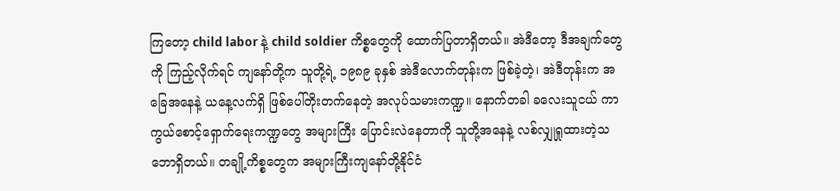ကြတော့ child labor နဲ့ child soldier ကိစ္စတွေကို ထောက်ပြတာရှိတယ်။ အဲဒီတော့ ဒီအချက်တွေကို ကြည့်လိုက်ရင် ကျနော်တို့က သူတို့ရဲ့ ၁၉၈၉ ခုနှစ် အဲဒီလောက်တုန်းက ဖြစ်ခဲ့တဲ့၊ အဲဒီတုန်းက အခြေအနေနဲ့ ယနေ့လက်ရှိ ဖြစ်ပေါ်တိုးတက်နေတဲ့ အလုပ်သမားကဏ္ဍ။ နောက်တခါ ခလေးသူငယ် ကာကွယ်စောင့်ရှောက်ရေးကဏ္ဍတွေ အများကြီး ပြောင်းလဲနေတာကို သူတို့အနေနဲ့ လစ်လျှုရှုထားတဲ့သဘောရှိတယ်။ တချို့ကိစ္စတွေက အများကြီးကျနော်တို့နိုင်ငံ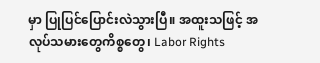မှာ ပြုပြင်ပြောင်းလဲသွားပြီ။ အထူးသဖြင့် အလုပ်သမားတွေကိစ္စတွေ၊ Labor Rights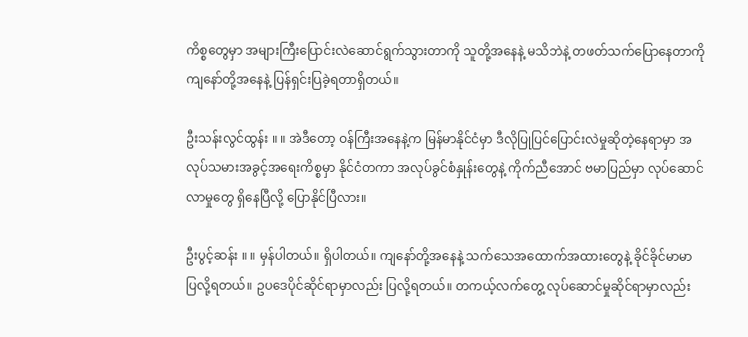ကိစ္စတွေမှာ အများကြီးပြောင်းလဲဆောင်ရွက်သွားတာကို သူတို့အနေနဲ့ မသိဘဲနဲ့ တဖတ်သက်ပြောနေတာကို ကျနော်တို့အနေနဲ့ ပြန်ရှင်းပြခဲ့ရတာရှိတယ်။

ဦးသန်းလွင်ထွန်း ။ ။ အဲဒီတော့ ဝန်ကြီးအနေနဲ့က မြန်မာနိုင်ငံမှာ ဒီလိုပြုပြင်ပြောင်းလဲမှုဆိုတဲ့နေရာမှာ အလုပ်သမားအခွင့်အရေးကိစ္စမှာ နိုင်ငံတကာ အလုပ်ခွင်စံနှုန်းတွေနဲ့ ကိုက်ညီအောင် ဗမာပြည်မှာ လုပ်ဆောင်လာမှုတွေ ရှိနေပြီလို့ ပြောနိုင်ပြီလား။

ဦးပွင့်ဆန်း ။ ။ မှန်ပါတယ်။ ရှိပါတယ်။ ကျနော်တို့အနေနဲ့ သက်သေအထောက်အထားတွေနဲ့ ခိုင်ခိုင်မာမာ ပြလို့ရတယ်။ ဥပဒေပိုင်ဆိုင်ရာမှာလည်း ပြလို့ရတယ်။ တကယ့်လက်တွေ့ လုပ်ဆောင်မှုဆိုင်ရာမှာလည်း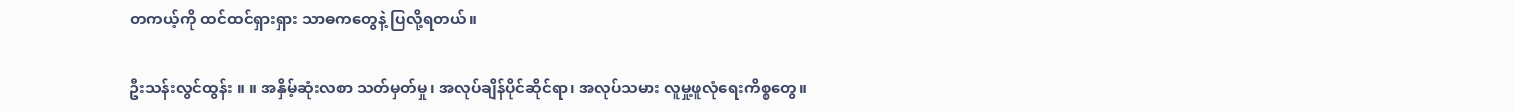တကယ့်ကို ထင်ထင်ရှားရှား သာဓကတွေနဲ့ ပြလို့ရတယ်။

ဦးသန်းလွင်ထွန်း ။ ။ အနှိမ့်ဆုံးလစာ သတ်မှတ်မှု၊ အလုပ်ချိန်ပိုင်ဆိုင်ရာ၊ အလုပ်သမား လူမှု့ဖူလုံရေးကိစ္စတွေ။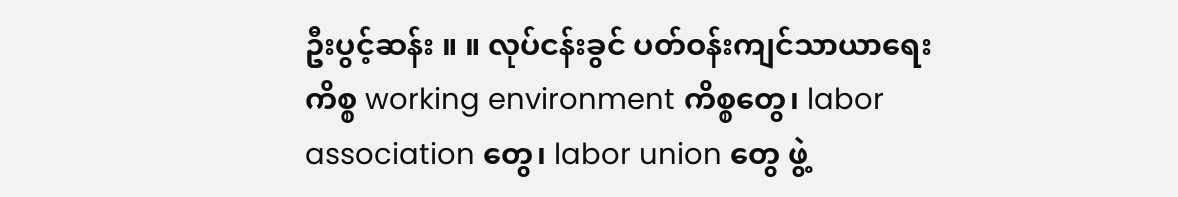ဦးပွင့်ဆန်း ။ ။ လုပ်ငန်းခွင် ပတ်ဝန်းကျင်သာယာရေးကိစ္စ working environment ကိစ္စတွေ၊ labor association တွေ၊ labor union တွေ ဖွဲ့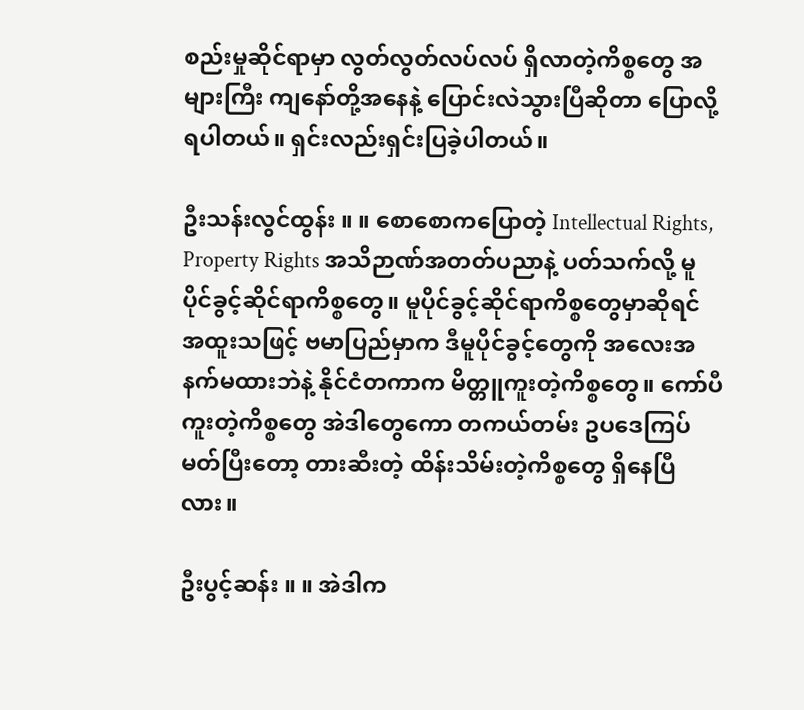စည်းမှုဆိုင်ရာမှာ လွတ်လွတ်လပ်လပ် ရှိလာတဲ့ကိစ္စတွေ အများကြီး ကျနော်တို့အနေနဲ့ ပြောင်းလဲသွားပြီဆိုတာ ပြောလို့ရပါတယ်။ ရှင်းလည်းရှင်းပြခဲ့ပါတယ်။

ဦးသန်းလွင်ထွန်း ။ ။ စောစောကပြောတဲ့ Intellectual Rights, Property Rights အသိဉာဏ်အတတ်ပညာနဲ့ ပတ်သက်လို့ မူပိုင်ခွင့်ဆိုင်ရာကိစ္စတွေ။ မူပိုင်ခွင့်ဆိုင်ရာကိစ္စတွေမှာဆိုရင် အထူးသဖြင့် ဗမာပြည်မှာက ဒီမူပိုင်ခွင့်တွေကို အလေးအနက်မထားဘဲနဲ့ နိုင်ငံတကာက မိတ္တူကူးတဲ့ကိစ္စတွေ။ ကော်ပီကူးတဲ့ကိစ္စတွေ အဲဒါတွေကော တကယ်တမ်း ဥပဒေကြပ်မတ်ပြီးတော့ တားဆီးတဲ့ ထိန်းသိမ်းတဲ့ကိစ္စတွေ ရှိနေပြီလား။

ဦးပွင့်ဆန်း ။ ။ အဲဒါက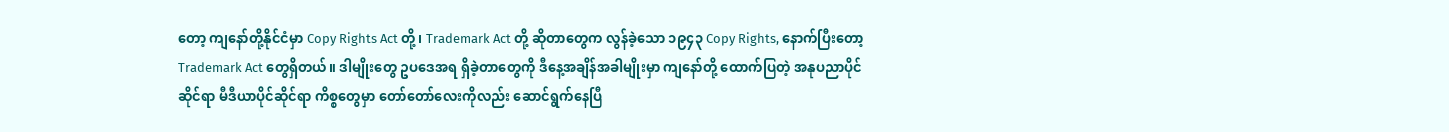တော့ ကျနော်တို့နိုင်ငံမှာ Copy Rights Act တို့၊ Trademark Act တို့ ဆိုတာတွေက လွန်ခဲ့သော ၁၉၄၃ Copy Rights, နောက်ပြီးတော့ Trademark Act တွေရှိတယ်။ ဒါမျိုးတွေ ဥပဒေအရ ရှိခဲ့တာတွေကို ဒီနေ့အချိန်အခါမျိုးမှာ ကျနော်တို့ ထောက်ပြတဲ့ အနုပညာပိုင်ဆိုင်ရာ မီဒီယာပိုင်ဆိုင်ရာ ကိစ္စတွေမှာ တော်တော်လေးကိုလည်း ဆောင်ရွက်နေပြီ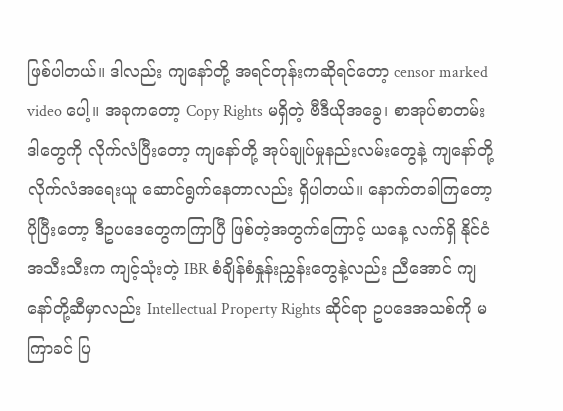ဖြစ်ပါတယ်။ ဒါလည်း ကျနော်တို့ အရင်တုန်းကဆိုရင်တော့ censor marked video ပေါ့။ အခုကတော့ Copy Rights မရှိတဲ့ ဗီဒီယိုအခွေ၊ စာအုပ်စာတမ်း ဒါတွေကို လိုက်လံပြီးတော့ ကျနော်တို့ အုပ်ချုပ်မှုနည်းလမ်းတွေနဲ့ ကျနော်တို့ လိုက်လံအရေးယူ ဆောင်ရွက်နေတာလည်း ရှိပါတယ်။ နောက်တခါကြတော့ ပိုပြီးတော့ ဒီဥပဒေတွေကကြာပြီ ဖြစ်တဲ့အတွက်ကြောင့် ယနေ့ လက်ရှိ နိုင်ငံအသီးသီးက ကျင့်သုံးတဲ့ IBR စံချိန်စံနှုန်းညွှန်းတွေနဲ့လည်း ညီအောင် ကျနော်တို့ဆီမှာလည်း Intellectual Property Rights ဆိုင်ရာ ဥပဒေအသစ်ကို မကြာခင် ပြ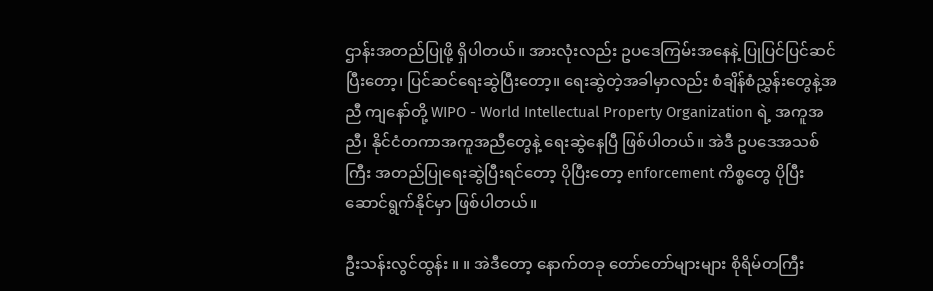ဌာန်းအတည်ပြုဖို့ ရှိပါတယ်။ အားလုံးလည်း ဥပဒေကြမ်းအနေနဲ့ ပြုပြင်ပြင်ဆင်ပြီးတော့၊ ပြင်ဆင်ရေးဆွဲပြီးတော့။ ရေးဆွဲတဲ့အခါမှာလည်း စံချိန်စံညွှန်းတွေနဲ့အညီ ကျနော်တို့ WIPO - World Intellectual Property Organization ရဲ့ အကူအညီ၊ နိုင်ငံတကာအကူအညီတွေနဲ့ ရေးဆွဲနေပြီ ဖြစ်ပါတယ်။ အဲဒီ ဥပဒေအသစ်ကြီး အတည်ပြုရေးဆွဲပြီးရင်တော့ ပိုပြီးတော့ enforcement ကိစ္စတွေ ပိုပြီးဆောင်ရွက်နိုင်မှာ ဖြစ်ပါတယ်။

ဦးသန်းလွင်ထွန်း ။ ။ အဲဒီတော့ နောက်တခု တော်တော်များများ စိုရိမ်တကြီး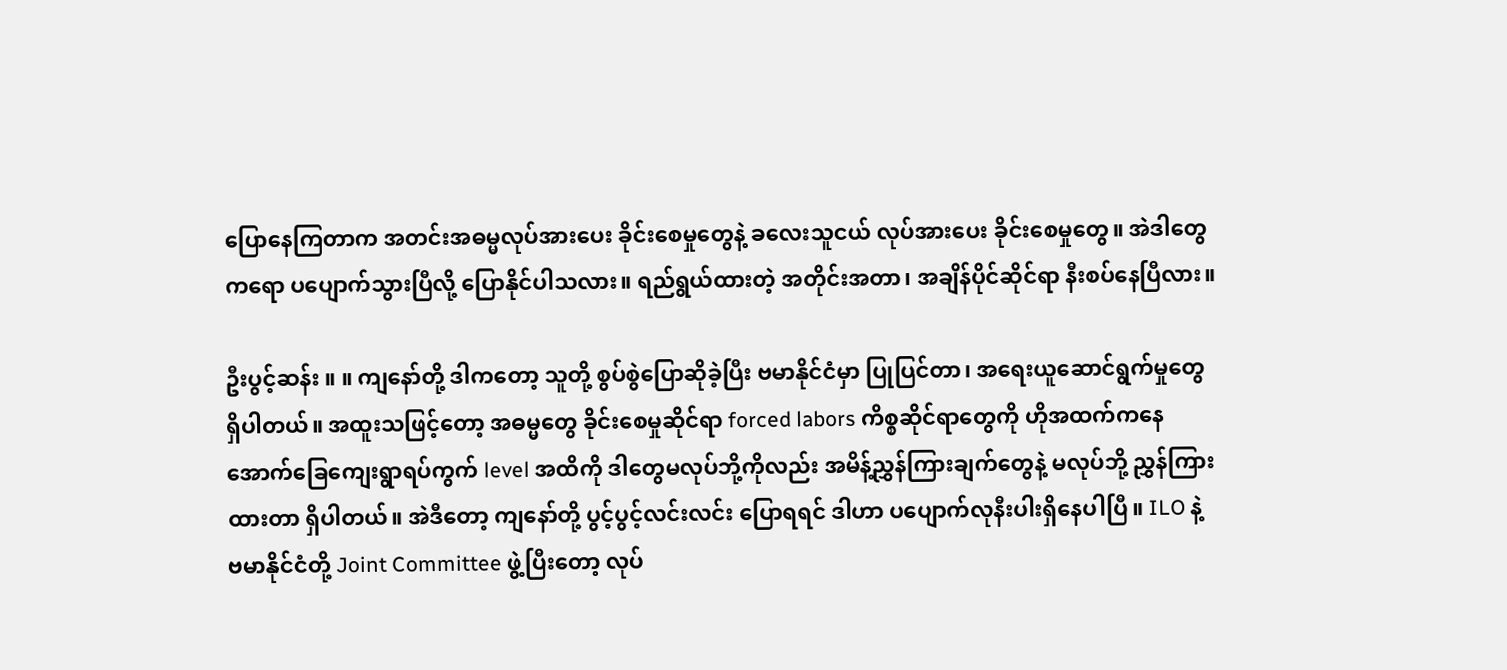ပြောနေကြတာက အတင်းအဓမ္မလုပ်အားပေး ခိုင်းစေမှုတွေနဲ့ ခလေးသူငယ် လုပ်အားပေး ခိုင်းစေမှုတွေ။ အဲဒါတွေကရော ပပျောက်သွားပြီလို့ ပြောနိုင်ပါသလား။ ရည်ရွယ်ထားတဲ့ အတိုင်းအတာ၊ အချိန်ပိုင်ဆိုင်ရာ နီးစပ်နေပြီလား။

ဦးပွင့်ဆန်း ။ ။ ကျနော်တို့ ဒါကတော့ သူတို့ စွပ်စွဲပြောဆိုခဲ့ပြီး ဗမာနိုင်ငံမှာ ပြုပြင်တာ၊ အရေးယူဆောင်ရွက်မှုတွေ ရှိပါတယ်။ အထူးသဖြင့်တော့ အဓမ္မတွေ ခိုင်းစေမှုဆိုင်ရာ forced labors ကိစ္စဆိုင်ရာတွေကို ဟိုအထက်ကနေ အောက်ခြေကျေးရွာရပ်ကွက် level အထိကို ဒါတွေမလုပ်ဘို့ကိုလည်း အမိန့်ညွှန်ကြားချက်တွေနဲ့ မလုပ်ဘို့ ညွှန်ကြားထားတာ ရှိပါတယ်။ အဲဒီတော့ ကျနော်တို့ ပွင့်ပွင့်လင်းလင်း ပြောရရင် ဒါဟာ ပပျောက်လုနီးပါးရှိနေပါပြီ။ ILO နဲ့ ဗမာနိုင်ငံတို့ Joint Committee ဖွဲ့ပြီးတော့ လုပ်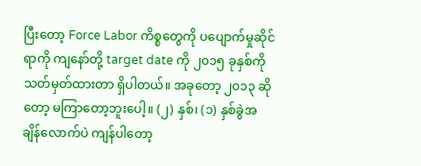ပြီးတော့ Force Labor ကိစ္စတွေကို ပပျောက်မှုဆိုင်ရာကို ကျနော်တို့ target date ကို ၂၀၁၅ ခုနှစ်ကို သတ်မှတ်ထားတာ ရှိပါတယ်။ အခုတော့ ၂၀၁၃ ဆိုတော့ မကြာတော့ဘူးပေါ့။ (၂) နှစ်၊ (၁) နှစ်ခွဲအချိန်လောက်ပဲ ကျန်ပါတော့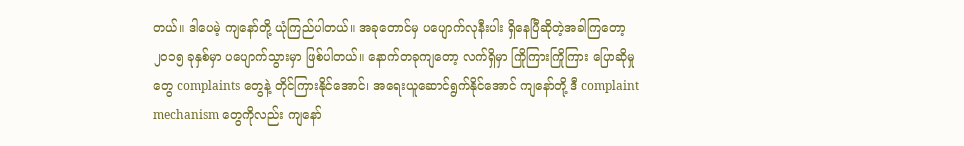တယ်။ ဒါပေမဲ့ ကျနော်တို့ ယုံကြည်ပါတယ်။ အခုတောင်မှ ပပျောက်လုနီးပါး ရှိနေပြီဆိုတဲ့အခါကြတော့ ၂၀၁၅ ခုနှစ်မှာ ပပျောက်သွားမှာ ဖြစ်ပါတယ်။ နောက်တခုကျတော့ လက်ရှိမှာ ကြိုကြားကြိုကြား ပြောဆိုမှုတွေ complaints တွေနဲ့ တိုင်ကြားနိုင်အောင်၊ အရေးယူဆောင်ရွက်နိုင်အောင် ကျနော်တို့ ဒီ complaint mechanism တွေကိုလည်း ကျနော်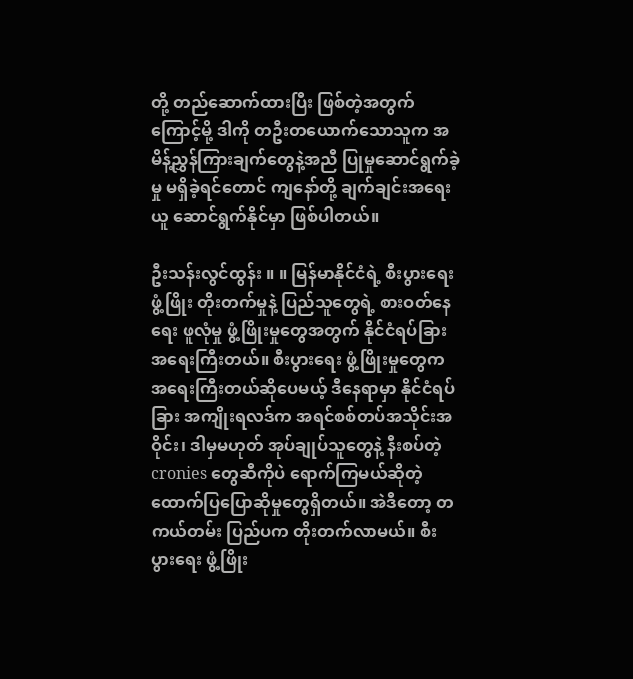တို့ တည်ဆောက်ထားပြီး ဖြစ်တဲ့အတွက်ကြောင့်မို့ ဒါကို တဦးတယောက်သောသူက အမိန့်ညွှန်ကြားချက်တွေနဲ့အညီ ပြုမှုဆောင်ရွက်ခဲ့မှု မရှိခဲ့ရင်တောင် ကျနော်တို့ ချက်ချင်းအရေးယူ ဆောင်ရွက်နိုင်မှာ ဖြစ်ပါတယ်။

ဦးသန်းလွင်ထွန်း ။ ။ မြန်မာနိုင်ငံရဲ့ စီးပွားရေးဖွံ့ဖြိုး တိုးတက်မှုနဲ့ ပြည်သူတွေရဲ့ စားဝတ်နေရေး ဖူလုံမှု ဖွံ့ဖြိုးမှုတွေအတွက် နိုင်ငံရပ်ခြား အရေးကြီးတယ်။ စီးပွားရေး ဖွံ့ဖြိုးမှုတွေက အရေးကြီးတယ်ဆိုပေမယ့် ဒီနေရာမှာ နိုင်ငံရပ်ခြား အကျိုးရလဒ်က အရင်စစ်တပ်အသိုင်းအဝိုင်း၊ ဒါမှမဟုတ် အုပ်ချုပ်သူတွေနဲ့ နီးစပ်တဲ့ cronies တွေဆီကိုပဲ ရောက်ကြမယ်ဆိုတဲ့ ထောက်ပြပြောဆိုမှုတွေရှိတယ်။ အဲဒီတော့ တကယ်တမ်း ပြည်ပက တိုးတက်လာမယ်။ စီးပွားရေး ဖွံ့ဖြိုး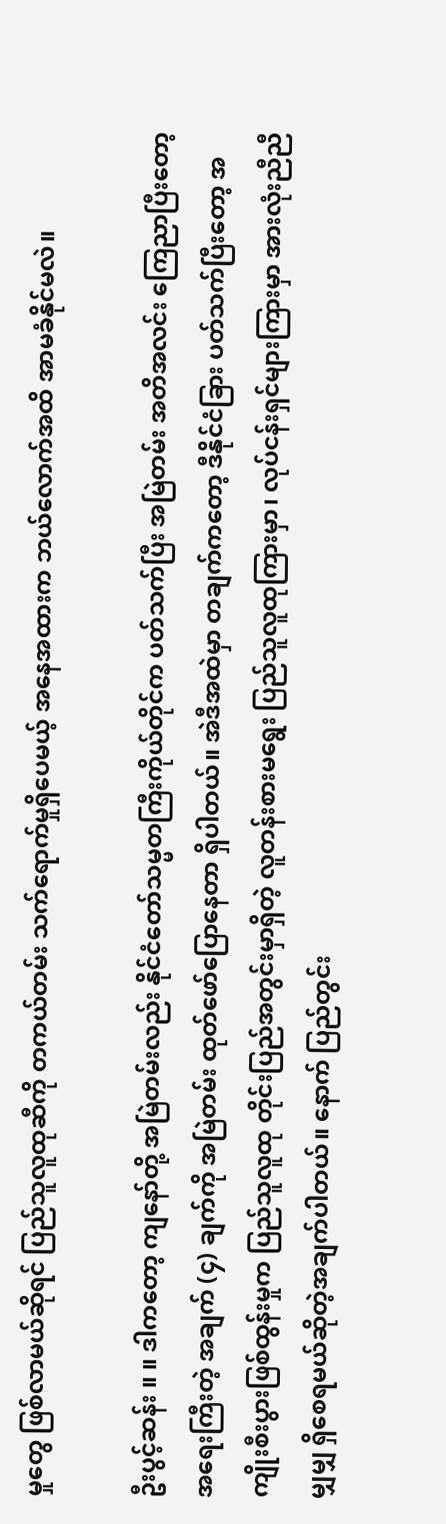မှုတွေ ဖြစ်လာမယ်ဆိုရင် ပြည်သူလူထုဆီကို တကယ်တမ်း သက်ရောက်မှုရှိပေမယ့် အနေအထားက ဘယ်လောက်အထိ အာမခံနိုင်မလဲ။

ဦးပွင့်ဆန်း ။ ။ ဒါကတော့ ကျနော်တို့ အမြဲတမ်းလည်း နိုင်ငံတော်သမ္မတကြီးကိုယ်တိုင်က ပတ်သက်ပြီး အမြဲတမ်း အတိအလင်း ကြေညာပြီးတော့ အရေးကြီးတဲ့ အချက် (၄) ချက်ကို အမြဲတမ်း ထုတ်ဖော်ပြောနေတာ ရှိပါတယ်။ အဲဒီအထဲမှာ တချက်ကတော့ ဒီနိုင်ငံခြား ပတ်သက်ပြီးတော့ အကျိုးစီးပွားဖြစ်ထွန်းမှုက ပြည်သူလူထု တိုင်းပြည်အတွင်းမှာရှိတဲ့ လူတန်းစားမရွေး ပြည်သူလူထုကြားမှာ၊ လုပ်ငန်းရှင်များကြားမှာ အားလုံးညီညီမျှမျှ ရှိစေရမယ်ဆိုတဲ့အချက်ပါတယ်။ နောက် ပြည်တွင်း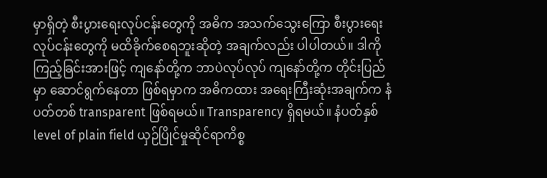မှာရှိတဲ့ စီးပွားရေးလုပ်ငန်းတွေကို အဓိက အသက်သွေးကြော စီးပွားရေးလုပ်ငန်းတွေကို မထိခိုက်စေရဘူးဆိုတဲ့ အချက်လည်း ပါပါတယ်။ ဒါကို ကြည့်ခြင်းအားဖြင့် ကျနော်တို့က ဘာပဲလုပ်လုပ် ကျနော်တို့က တိုင်းပြည်မှာ ဆောင်ရွက်နေတာ ဖြစ်ရမှာက အဓိကထား အရေးကြီးဆုံးအချက်က နံပတ်တစ် transparent ဖြစ်ရမယ်။ Transparency ရှိရမယ်။ နံပတ်နှစ် level of plain field ယှဉ်ပြိုင်မှုဆိုင်ရာကိစ္စ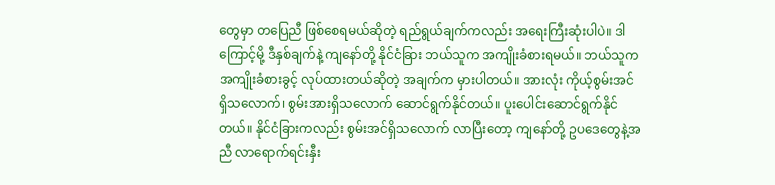တွေမှာ တပြေညီ ဖြစ်စေရမယ်ဆိုတဲ့ ရည်ရွယ်ချက်ကလည်း အရေးကြီးဆုံးပါပဲ။ ဒါကြောင့်မို့ ဒီနှစ်ချက်နဲ့ ကျနော်တို့ နိုင်ငံခြား ဘယ်သူက အကျိုးခံစားရမယ်။ ဘယ်သူက အကျိုးခံစားခွင့် လုပ်ထားတယ်ဆိုတဲ့ အချက်က မှားပါတယ်။ အားလုံး ကိုယ့်စွမ်းအင် ရှိသလောက်၊ စွမ်းအားရှိသလောက် ဆောင်ရွက်နိုင်တယ်။ ပူးပေါင်းဆောင်ရွက်နိုင်တယ်။ နိုင်ငံခြားကလည်း စွမ်းအင်ရှိသလောက် လာပြီးတော့ ကျနော်တို့ ဥပဒေတွေနဲ့အညီ လာရောက်ရင်းနှီး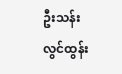ဦးသန်းလွင်ထွန်း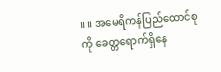။ ။ အမေရိကန်ပြည်ထောင်စုကို ခေတ္တရောက်ရှိနေ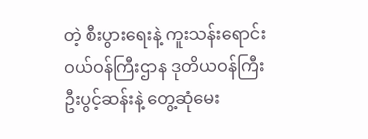တဲ့ စီးပွားရေးနဲ့ ကူးသန်းရောင်းဝယ်ဝန်ကြီးဌာန ဒုတိယဝန်ကြီး ဦးပွင့်ဆန်းနဲ့ တွေ့ဆုံမေး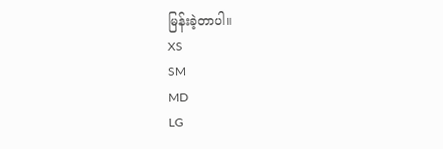မြန်းခဲ့တာပါ။
XS
SM
MD
LG